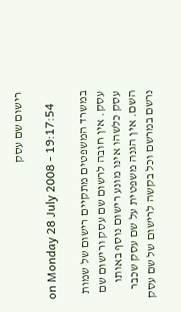רישום שם עסק

on Monday 28 July 2008 - 19:17:54

במשרד המשפטים מתקיים רישום של שמות עסק. אין חובה לרשום שם עסק ורישום שם עסק כלשהו אינו מונע רישום נוסף באותו השם. אין הגנה משפטית על שם עסק שכבר נרשם במרשם וכל בקשה לרישום של שם עסק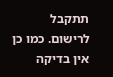תתקבל לרישום. כמו כן אין בדיקה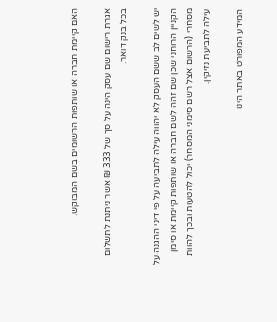האם קיימת חברה או שותפות הרשומים בשם המבוקש.

אגרת רישום שם עסק הינה על סך של 333 ₪ אשר ניתנת לתשלום בכל בנק דואר.

יש לשים לב ששם העסק לא יהווה עילה לתביעה על פי דיני ההגנה על הקניין הרוחני שכן שם זהה לשם חברה או שותפות קיימת או סימן מסחרי (הרשום אצל רשם סימני המסחר) יכול להטעות ובכך להוות עילה לתביעת נזיקין.

המידע המפורט באתר הינו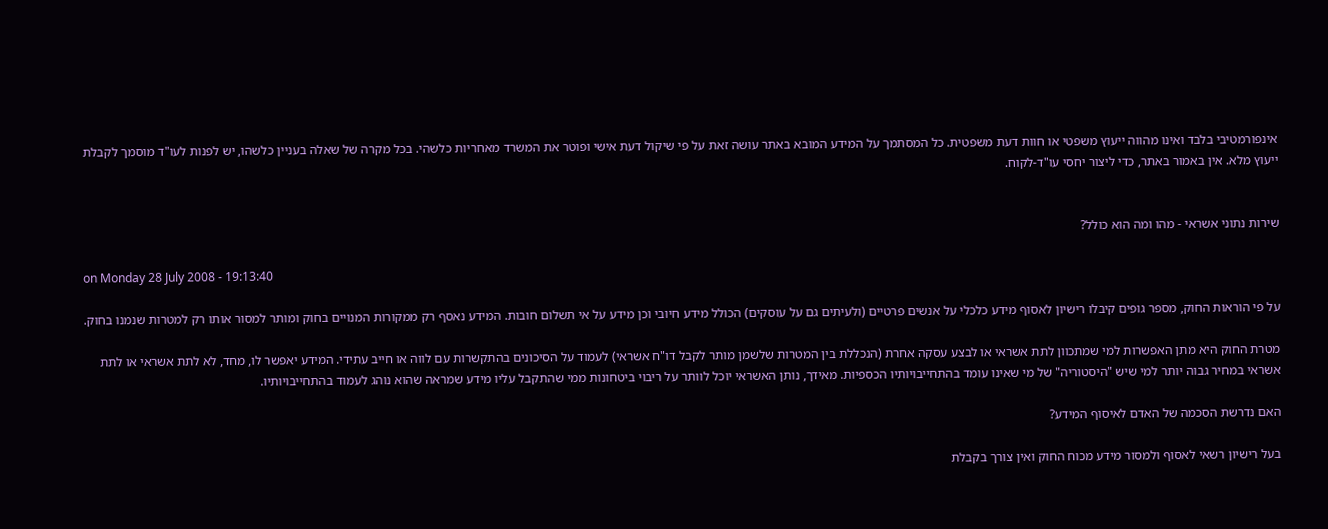אינפורמטיבי בלבד ואינו מהווה ייעוץ משפטי או חוות דעת משפטית. כל המסתמך על המידע המובא באתר עושה זאת על פי שיקול דעת אישי ופוטר את המשרד מאחריות כלשהי. בכל מקרה של שאלה בעניין כלשהו, יש לפנות לעו"ד מוסמך לקבלת ייעוץ מלא. אין באמור באתר, כדי ליצור יחסי עו"ד-לקוח.


שירות נתוני אשראי - מהו ומה הוא כולל?

on Monday 28 July 2008 - 19:13:40

על פי הוראות החוק, מספר גופים קיבלו רישיון לאסוף מידע כלכלי על אנשים פרטיים (ולעיתים גם על עוסקים) הכולל מידע חיובי וכן מידע על אי תשלום חובות. המידע נאסף רק ממקורות המנויים בחוק ומותר למסור אותו רק למטרות שנמנו בחוק.

מטרת החוק היא מתן האפשרות למי שמתכוון לתת אשראי או לבצע עסקה אחרת (הנכללת בין המטרות שלשמן מותר לקבל דו"ח אשראי) לעמוד על הסיכונים בהתקשרות עם לווה או חייב עתידי. המידע יאפשר לו, מחד, לא לתת אשראי או לתת אשראי במחיר גבוה יותר למי שיש "היסטוריה" של מי שאינו עומד בהתחייבויותיו הכספיות. מאידך, נותן האשראי יוכל לוותר על ריבוי ביטחונות ממי שהתקבל עליו מידע שמראה שהוא נוהג לעמוד בהתחייבויותיו.

האם נדרשת הסכמה של האדם לאיסוף המידע?

בעל רישיון רשאי לאסוף ולמסור מידע מכוח החוק ואין צורך בקבלת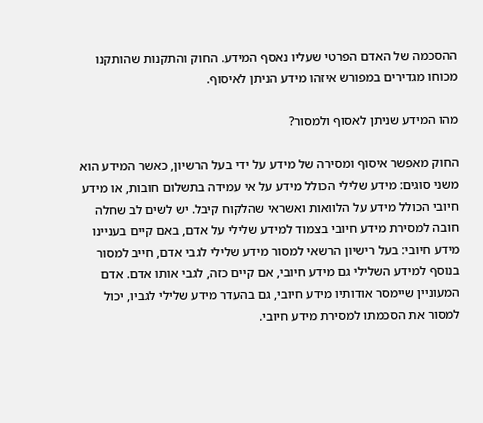ההסכמה של האדם הפרטי שעליו נאסף המידע. החוק והתקנות שהותקנו מכוחו מגדירים במפורש איזהו מידע הניתן לאיסוף.

מהו המידע שניתן לאסוף ולמסור?

החוק מאפשר איסוף ומסירה של מידע על ידי בעל הרשיון, כאשר המידע הוא משני סוגים: מידע שלילי הכולל מידע על אי עמידה בתשלום חובות, או מידע חיובי הכולל מידע על הלוואות ואשראי שהלקוח קיבל. יש לשים לב שחלה חובה למסירת מידע חיובי בצמוד למידע שלילי על אדם, באם קיים בעניינו מידע חיובי: בעל רישיון הרשאי למסור מידע שלילי לגבי אדם, חייב למסור בנוסף למידע השלילי גם מידע חיובי, אם קיים כזה, לגבי אותו אדם. אדם המעוניין שיימסר אודותיו מידע חיובי, גם בהעדר מידע שלילי לגביו, יכול למסור את הסכמתו למסירת מידע חיובי.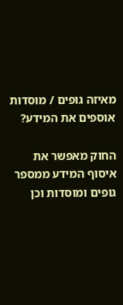מאיזה גופים / מוסדות אוספים את המידע?

החוק מאפשר את איסוף המידע ממספר גופים ומוסדות וכן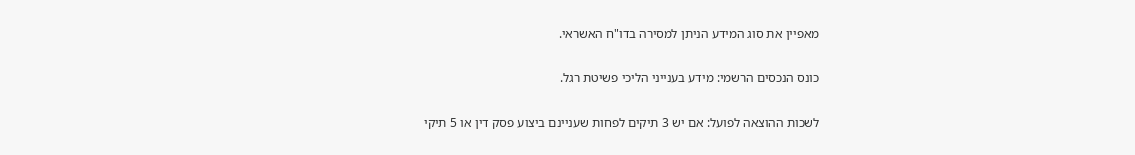מאפיין את סוג המידע הניתן למסירה בדו"ח האשראי.

כונס הנכסים הרשמי: מידע בענייני הליכי פשיטת רגל.

לשכות ההוצאה לפועל: אם יש 3 תיקים לפחות שעניינם ביצוע פסק דין או 5 תיקי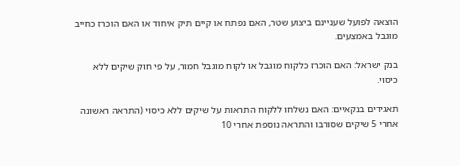הוצאה לפועל שעניינם ביצוע שטר, האם נפתח או קיים תיק איחוד או האם הוכרז כחייב מוגבל באמצעים.

בנק ישראל: האם הוכרז כלקוח מוגבל או לקוח מוגבל חמור, על פי חוק שיקים ללא כיסוי.

תאגידים בנקאיים: האם נשלחו ללקוח התראות על שיקים ללא כיסוי (התראה ראשונה אחרי 5 שיקים שסורבו והתראה נוספת אחרי 10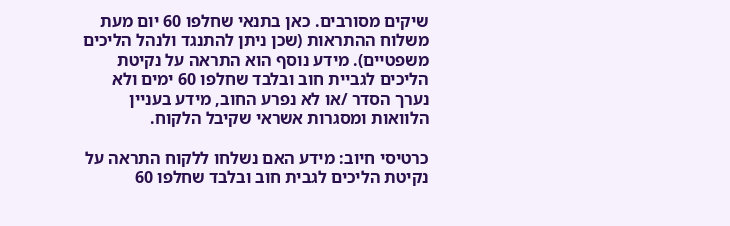שיקים מסורבים. כאן בתנאי שחלפו 60 יום מעת משלוח ההתראות (שכן ניתן להתנגד ולנהל הליכים משפטיים). מידע נוסף הוא התראה על נקיטת הליכים לגביית חוב ובלבד שחלפו 60 ימים ולא נערך הסדר /או לא נפרע החוב, מידע בעניין הלוואות ומסגרות אשראי שקיבל הלקוח.

כרטיסי חיוב: מידע האם נשלחו ללקוח התראה על נקיטת הליכים לגבית חוב ובלבד שחלפו 60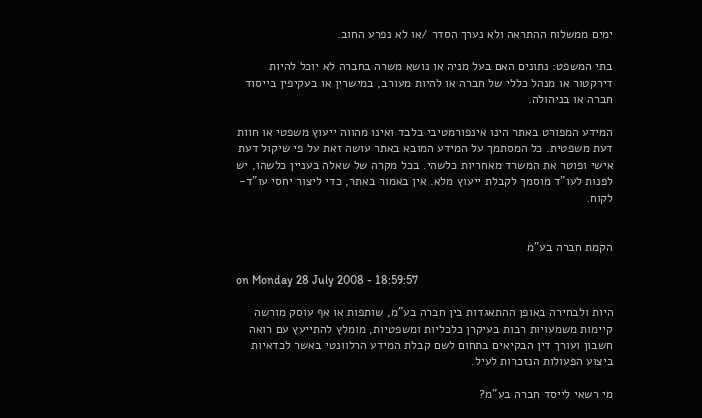ימים ממשלוח ההתראה ולא נערך הסדר /או לא נפרע החוב.

בתי המשפט: נתונים האם בעל מניה או נושא משרה בחברה לא יוכל להיות דירקטור או מנהל כללי של חברה או להיות מעורב, במישרין או בעקיפין בייסוד חברה או בניהולה.

המידע המפורט באתר הינו אינפורמטיבי בלבד ואינו מהווה ייעוץ משפטי או חוות דעת משפטית. כל המסתמך על המידע המובא באתר עושה זאת על פי שיקול דעת אישי ופוטר את המשרד מאחריות כלשהי. בכל מקרה של שאלה בעניין כלשהו, יש לפנות לעו"ד מוסמך לקבלת ייעוץ מלא. אין באמור באתר, כדי ליצור יחסי עו"ד-לקוח.


הקמת חברה בע"מ

on Monday 28 July 2008 - 18:59:57

היות ולבחירה באופן ההתאגדות בין חברה בע"מ, שותפות או אף עוסק מורשה קיימות משמעויות רבות בעיקרן כלכליות ומשפטיות, מומלץ להתייעץ עם רואה חשבון ועורך דין הבקיאים בתחום לשם קבלת המידע הרלוונטי באשר לכדאיות ביצוע הפעולות הנזכרות לעיל.

מי רשאי לייסד חברה בע"מ?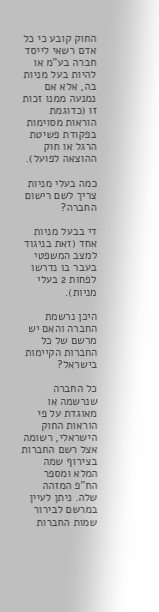החוק קובע כי כל אדם רשאי לייסד חברה בע"מ או להיות בעל מניות בה, אלא אם נמנעה ממנו זכות זו (כדוגמת הוראות מסוימות בפקודת פשיטת הרגל או חוק ההוצאה לפועל).

כמה בעלי מניות צריך לשם רישום החברה?

די בבעל מניות אחד (זאת בניגוד למצב המשפטי בעבר בו נדרשו לפחות 2 בעלי מניות).

היכן נרשמת החברה והאם יש מרשם של כל החברות הקיימות בישראל?

כל החברה שנרשמה או מאוגדת על פי הוראות החוק הישראלי, רשומה אצל רשם החברות בצירוף שמה המלא ומספר הח"פ המזהה שלה. ניתן לעיין במרשם לבירור שמות החברות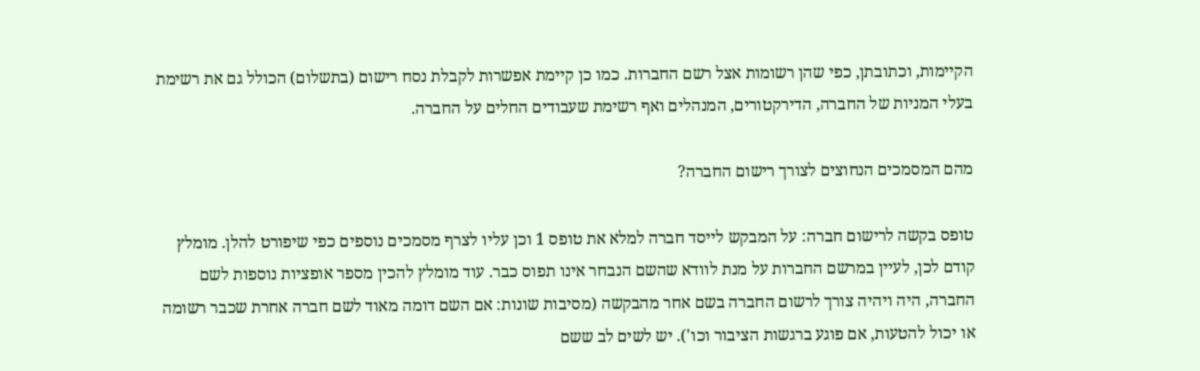הקיימות, וכתובתן, כפי שהן רשומות אצל רשם החברות. כמו כן קיימת אפשרות לקבלת נסח רישום (בתשלום) הכולל גם את רשימת בעלי המניות של החברה, הדירקטורים, המנהלים ואף רשימת שעבודים החלים על החברה.

מהם המסמכים הנחוצים לצורך רישום החברה?

טופס בקשה לרישום חברה: על המבקש לייסד חברה למלא את טופס 1 וכן עליו לצרף מסמכים נוספים כפי שיפורט להלן. מומלץ קודם לכן, לעיין במרשם החברות על מנת לוודא שהשם הנבחר אינו תפוס כבר. עוד מומלץ להכין מספר אופציות נוספות לשם החברה, היה ויהיה צורך לרשום החברה בשם אחר מהבקשה (מסיבות שונות: אם השם דומה מאוד לשם חברה אחרת שכבר רשומה או יכול להטעות, אם פוגע ברגשות הציבור וכו'). יש לשים לב ששם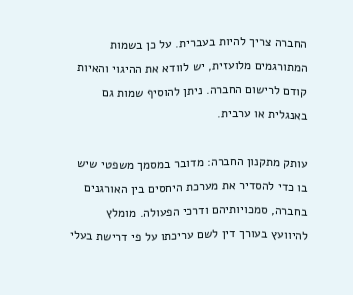החברה צריך להיות בעברית. על כן בשמות המתורגמים מלועזית, יש לוודא את ההיגוי והאיות קודם לרישום החברה. ניתן להוסיף שמות גם באנגלית או ערבית.

עותק מתקנון החברה: מדובר במסמך משפטי שיש בו כדי להסדיר את מערכת היחסים בין האורגנים בחברה, סמכויותיהם ודרכי הפעולה. מומלץ להיוועץ בעורך דין לשם עריכתו על פי דרישת בעלי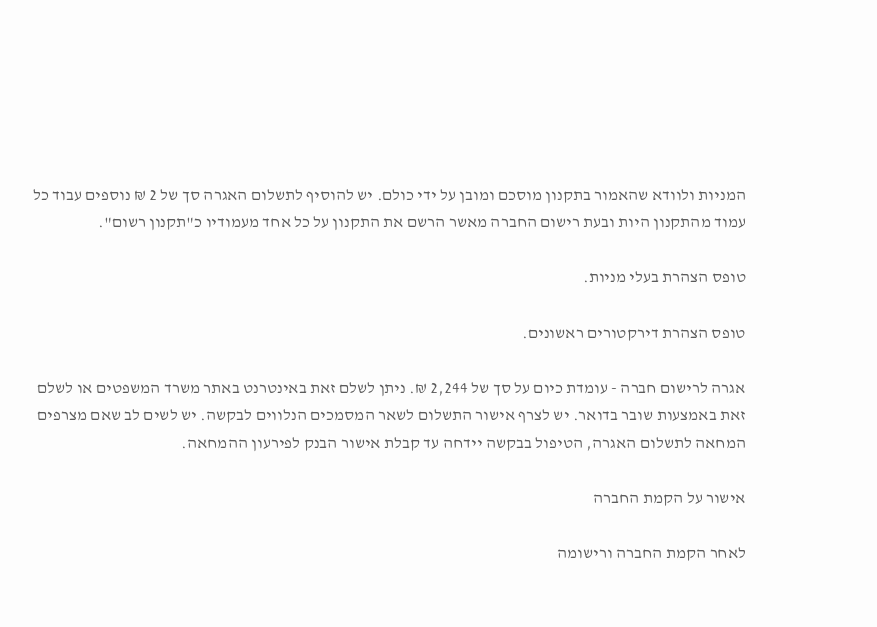המניות ולוודא שהאמור בתקנון מוסכם ומובן על ידי כולם. יש להוסיף לתשלום האגרה סך של 2 ₪ נוספים עבוד כל עמוד מהתקנון היות ובעת רישום החברה מאשר הרשם את התקנון על כל אחד מעמודיו כ"תקנון רשום".

טופס הצהרת בעלי מניות.

טופס הצהרת דירקטורים ראשונים.

אגרה לרישום חברה - עומדת כיום על סך של 2,244 ₪. ניתן לשלם זאת באינטרנט באתר משרד המשפטים או לשלם זאת באמצעות שובר בדואר. יש לצרף אישור התשלום לשאר המסמכים הנלווים לבקשה. יש לשים לב שאם מצרפים המחאה לתשלום האגרה, הטיפול בבקשה יידחה עד קבלת אישור הבנק לפירעון ההמחאה.

אישור על הקמת החברה

לאחר הקמת החברה ורישומה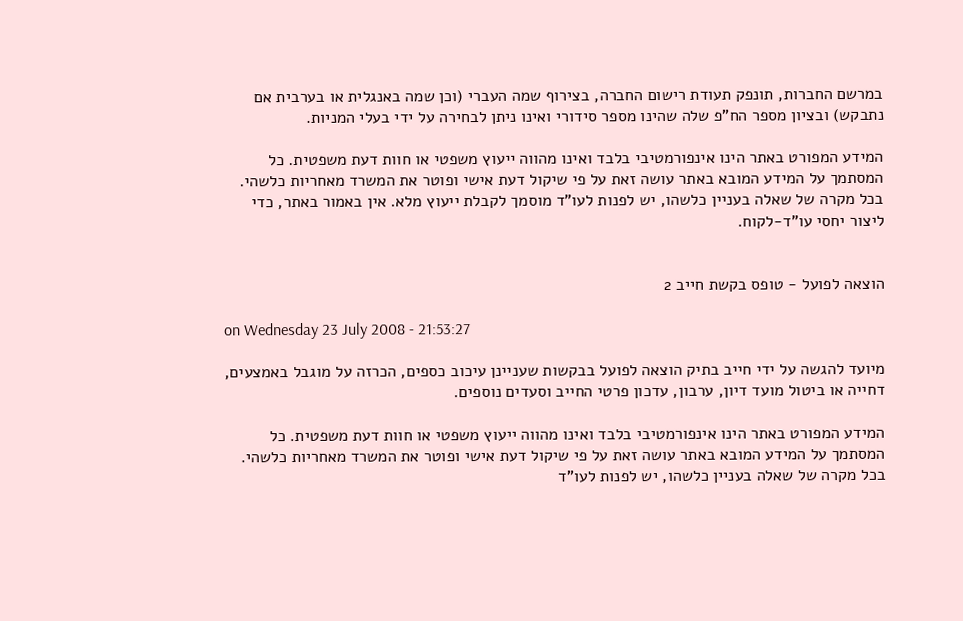במרשם החברות, תונפק תעודת רישום החברה, בצירוף שמה העברי (וכן שמה באנגלית או בערבית אם נתבקש) ובציון מספר הח"פ שלה שהינו מספר סידורי ואינו ניתן לבחירה על ידי בעלי המניות.

המידע המפורט באתר הינו אינפורמטיבי בלבד ואינו מהווה ייעוץ משפטי או חוות דעת משפטית. כל המסתמך על המידע המובא באתר עושה זאת על פי שיקול דעת אישי ופוטר את המשרד מאחריות כלשהי. בכל מקרה של שאלה בעניין כלשהו, יש לפנות לעו"ד מוסמך לקבלת ייעוץ מלא. אין באמור באתר, כדי ליצור יחסי עו"ד-לקוח.


הוצאה לפועל - טופס בקשת חייב 2

on Wednesday 23 July 2008 - 21:53:27

מיועד להגשה על ידי חייב בתיק הוצאה לפועל בבקשות שעניינן עיכוב כספים, הכרזה על מוגבל באמצעים, דחייה או ביטול מועד דיון, ערבון, עדכון פרטי החייב וסעדים נוספים.

המידע המפורט באתר הינו אינפורמטיבי בלבד ואינו מהווה ייעוץ משפטי או חוות דעת משפטית. כל המסתמך על המידע המובא באתר עושה זאת על פי שיקול דעת אישי ופוטר את המשרד מאחריות כלשהי. בכל מקרה של שאלה בעניין כלשהו, יש לפנות לעו"ד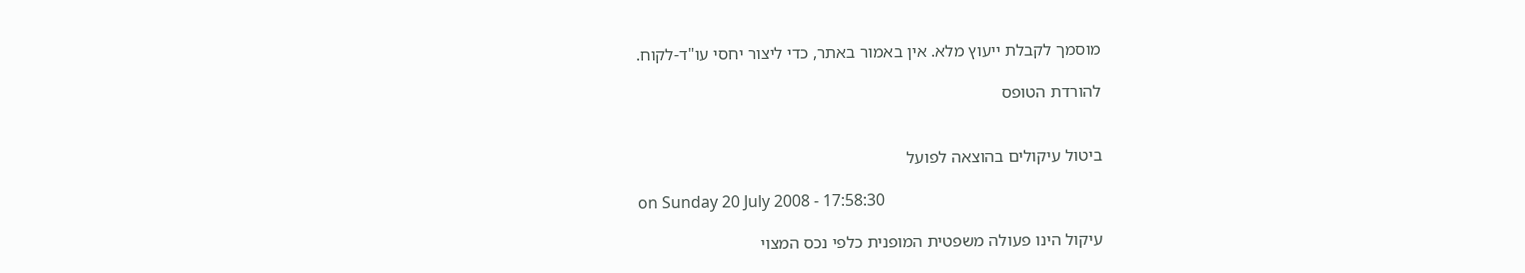מוסמך לקבלת ייעוץ מלא. אין באמור באתר, כדי ליצור יחסי עו"ד-לקוח.

להורדת הטופס


ביטול עיקולים בהוצאה לפועל

on Sunday 20 July 2008 - 17:58:30

עיקול הינו פעולה משפטית המופנית כלפי נכס המצוי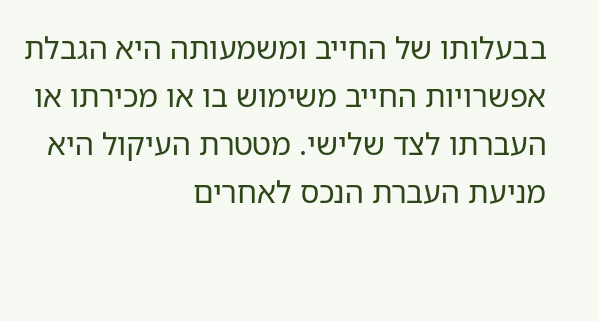בבעלותו של החייב ומשמעותה היא הגבלת אפשרויות החייב משימוש בו או מכירתו או העברתו לצד שלישי. מטטרת העיקול היא מניעת העברת הנכס לאחרים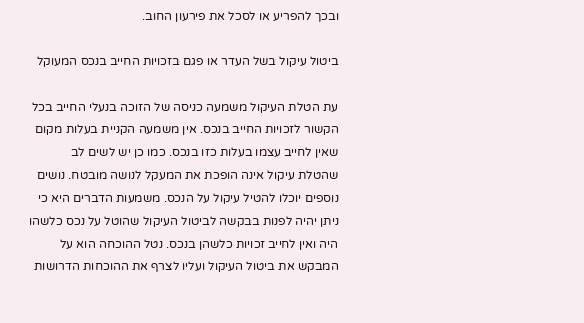ובכך להפריע או לסכל את פירעון החוב.

ביטול עיקול בשל העדר או פגם בזכויות החייב בנכס המעוקל

עת הטלת העיקול משמעה כניסה של הזוכה בנעלי החייב בכל הקשור לזכויות החייב בנכס. אין משמעה הקניית בעלות מקום שאין לחייב עצמו בעלות כזו בנכס. כמו כן יש לשים לב שהטלת עיקול אינה הופכת את המעקל לנושה מובטח. נושים נוספים יוכלו להטיל עיקול על הנכס. משמעות הדברים היא כי ניתן יהיה לפנות בבקשה לביטול העיקול שהוטל על נכס כלשהו היה ואין לחייב זכויות כלשהן בנכס. נטל ההוכחה הוא על המבקש את ביטול העיקול ועליו לצרף את ההוכחות הדרושות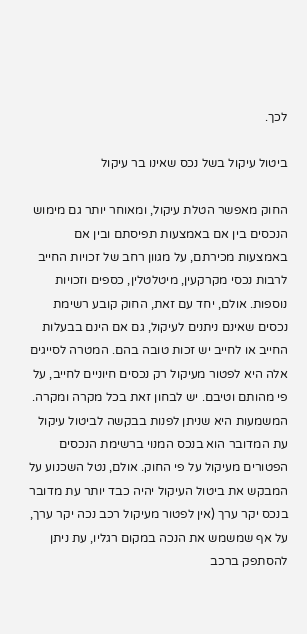לכך.

ביטול עיקול בשל נכס שאינו בר עיקול

החוק מאפשר הטלת עיקול, ומאוחר יותר גם מימוש הנכסים בין אם באמצעות תפיסתם ובין אם באמצעות מכירתם, על מגוון רחב של זכויות החייב לרבות נכסי מקרקעין, מיטלטלין, כספים וזכויות נוספות. אולם, יחד עם זאת, החוק קובע רשימת נכסים שאינם ניתנים לעיקול, גם אם הינם בבעלות החייב או לחייב יש זכות טובה בהם. המטרה לסייגים אלה היא לפטור מעיקול רק נכסים חיוניים לחייב, על פי מהותם וטיבם. יש לבחון זאת בכל מקרה ומקרה. המשמעות היא שניתן לפנות בבקשה לביטול עיקול עת המדובר הוא בנכס המנוי ברשימת הנכסים הפטורים מעיקול על פי החוק. אולם, נטל השכנוע על המבקש את ביטול העיקול יהיה כבד יותר עת מדובר בנכס יקר ערך (אין לפטור מעיקול רכב נכה יקר ערך, על אף שמשמש את הנכה במקום רגליו, עת ניתן להסתפק ברכב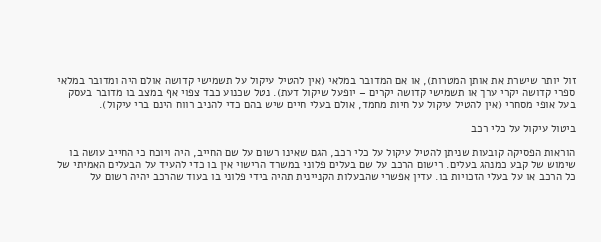זול יותר שישרת את אותן המטרות), או אם המדובר במלאי (אין להטיל עיקול על תשמישי קדושה אולם היה ומדובר במלאי ספרי קדושה יקרי ערך או תשמישי קדושה יקרים – יופעל שיקול דעת). נטל שכנוע כבד צפוי אף במצב בו מדובר בעסק בעל אופי מסחרי (אין להטיל עיקול על חיות מחמד, אולם בעלי חיים שיש בהם כדי להניב רווח הינם ברי עיקול).

ביטול עיקול על כלי רכב

הוראות הפסיקה קובעות שניתן להטיל עיקול על כלי רכב, הגם שאינו רשום על שם החייב, היה ויוכח כי החייב עושה בו שימוש של קבע כמנהג בעלים. רישום הרכב על שם בעלים פלוני במשרד הרישוי אין בו כדי להעיד על הבעלים האמיתי של כל הרכב או על בעלי הזכויות בו. עדין אפשרי שהבעלות הקניינית תהיה בידי פלוני בו בעוד שהרכב יהיה רשום על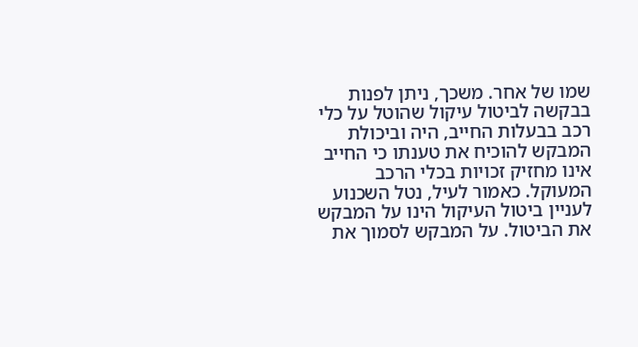שמו של אחר. משכך, ניתן לפנות בבקשה לביטול עיקול שהוטל על כלי רכב בבעלות החייב, היה וביכולת המבקש להוכיח את טענתו כי החייב אינו מחזיק זכויות בכלי הרכב המעוקל. כאמור לעיל, נטל השכנוע לעניין ביטול העיקול הינו על המבקש את הביטול. על המבקש לסמוך את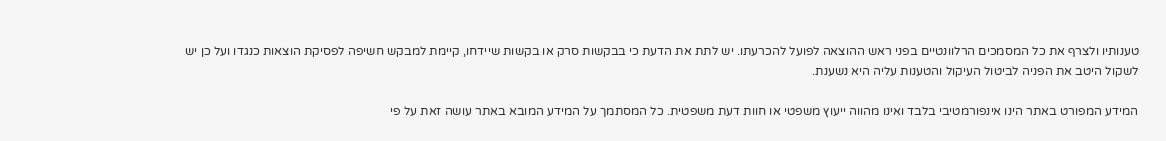טענותיו ולצרף את כל המסמכים הרלוונטיים בפני ראש ההוצאה לפועל להכרעתו. יש לתת את הדעת כי בבקשות סרק או בקשות שיידחו, קיימת למבקש חשיפה לפסיקת הוצאות כנגדו ועל כן יש לשקול היטב את הפניה לביטול העיקול והטענות עליה היא נשענת.

המידע המפורט באתר הינו אינפורמטיבי בלבד ואינו מהווה ייעוץ משפטי או חוות דעת משפטית. כל המסתמך על המידע המובא באתר עושה זאת על פי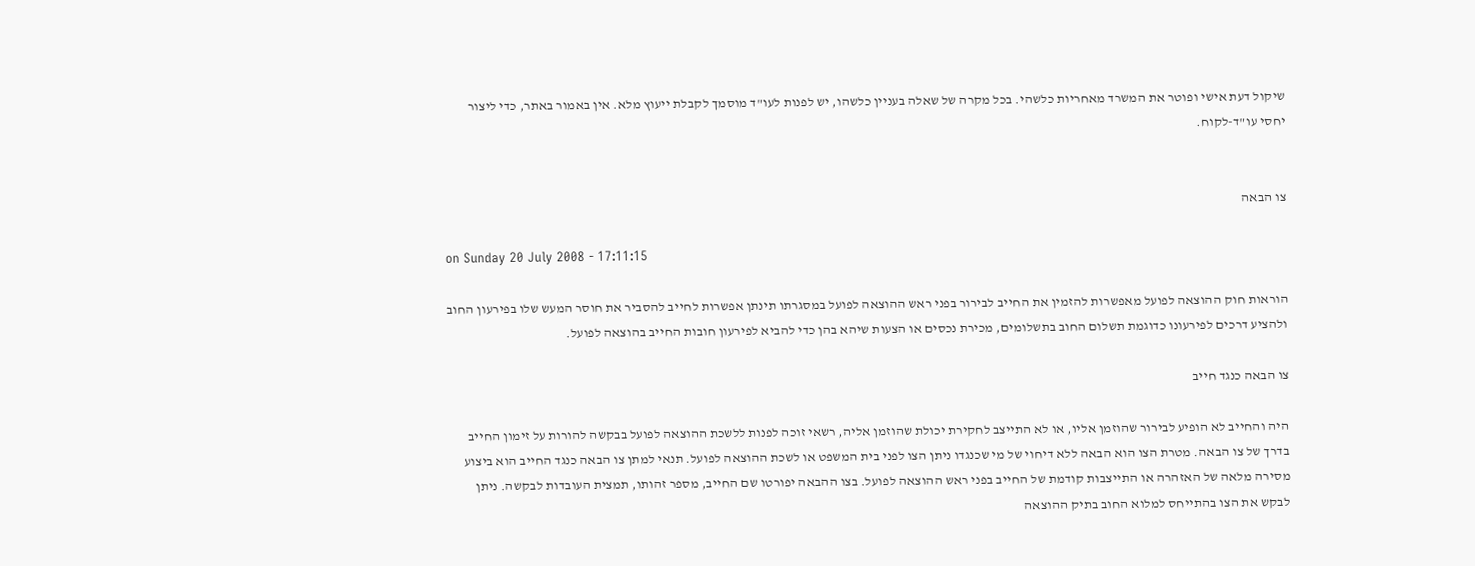שיקול דעת אישי ופוטר את המשרד מאחריות כלשהי. בכל מקרה של שאלה בעניין כלשהו, יש לפנות לעו"ד מוסמך לקבלת ייעוץ מלא. אין באמור באתר, כדי ליצור יחסי עו"ד-לקוח.


צו הבאה

on Sunday 20 July 2008 - 17:11:15

הוראות חוק ההוצאה לפועל מאפשרות להזמין את החייב לבירור בפני ראש ההוצאה לפועל במסגרתו תינתן אפשרות לחייב להסביר את חוסר המעש שלו בפירעון החוב ולהציע דרכים לפירעונו כדוגמת תשלום החוב בתשלומים, מכירת נכסים או הצעות שיהא בהן כדי להביא לפירעון חובות החייב בהוצאה לפועל.

צו הבאה כנגד חייב

היה והחייב לא הופיע לבירור שהוזמן אליו, או לא התייצב לחקירת יכולת שהוזמן אליה, רשאי זוכה לפנות ללשכת ההוצאה לפועל בבקשה להורות על זימון החייב בדרך של צו הבאה. מטרת הצו הוא הבאה ללא דיחוי של מי שכנגדו ניתן הצו לפני בית המשפט או לשכת ההוצאה לפועל. תנאי למתן צו הבאה כנגד החייב הוא ביצוע מסירה מלאה של האזהרה או התייצבות קודמת של החייב בפני ראש ההוצאה לפועל. בצו ההבאה יפורטו שם החייב, מספר זהותו, תמצית העובדות לבקשה. ניתן לבקש את הצו בהתייחס למלוא החוב בתיק ההוצאה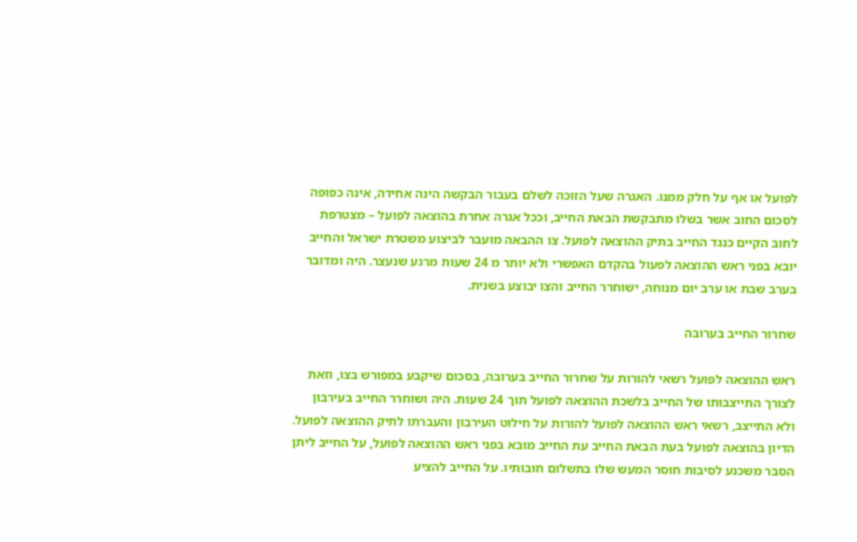לפועל או אף על חלק ממנו. האגרה שעל הזוכה לשלם בעבור הבקשה הינה אחידה, אינה כפופה לסכום החוב אשר בשלו מתבקשת הבאת החייב, וככל אגרה אחרת בהוצאה לפועל – מצטרפת לחוב הקיים כנגד החייב בתיק ההוצאה לפועל. צו ההבאה מועבר לביצוע משטרת ישראל והחייב יובא בפני ראש ההוצאה לפעול בהקדם האפשרי ולא יותר מ 24 שעות מרגע שנעצר. היה ומדובר בערב שבת או ערב יום מנוחה, ישוחרר החייב והצו יבוצע בשנית.

שחרור החייב בערובה

ראש ההוצאה לפועל רשאי להורות על שחרור החייב בערובה, בסכום שיקבע במפורש בצו, וזאת לצורך התייצבותו של החייב בלשכת ההוצאה לפועל תוך 24 שעות. היה ושוחרר החייב בעירבון ולא התייצב, רשאי ראש ההוצאה לפועל להורות על חילוט העירבון והעברתו לתיק ההוצאה לפועל. הדיון בהוצאה לפועל בעת הבאת החייב עת החייב מובא בפני ראש ההוצאה לפועל, על החייב ליתן הסבר משכנע לסיבות חוסר המעש שלו בתשלום חובותיו. על החייב להציע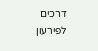דרכים לפירעון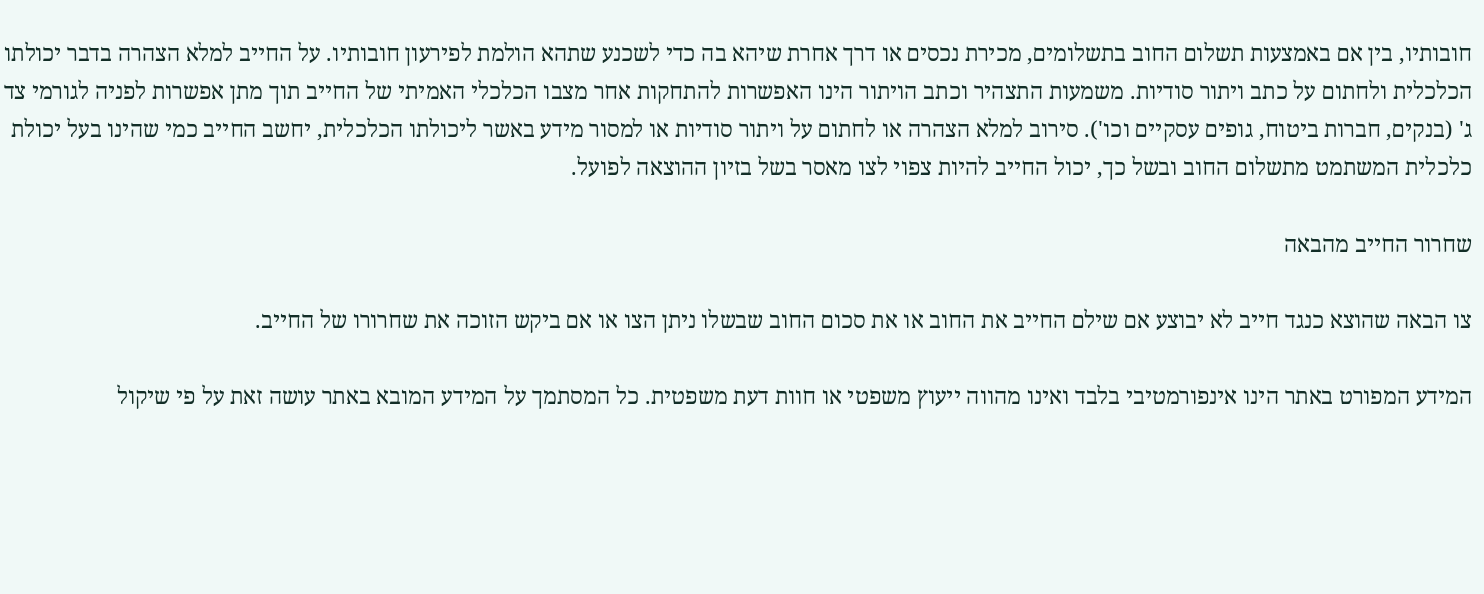חובותיו, בין אם באמצעות תשלום החוב בתשלומים, מכירת נכסים או דרך אחרת שיהא בה כדי לשכנע שתהא הולמת לפירעון חובותיו. על החייב למלא הצהרה בדבר יכולתו הכלכלית ולחתום על כתב ויתור סודיות. משמעות התצהיר וכתב הויתור הינו האפשרות להתחקות אחר מצבו הכלכלי האמיתי של החייב תוך מתן אפשרות לפניה לגורמי צד ג' (בנקים, חברות ביטוח, גופים עסקיים וכו'). סירוב למלא הצהרה או לחתום על ויתור סודיות או למסור מידע באשר ליכולתו הכלכלית, יחשב החייב כמי שהינו בעל יכולת כלכלית המשתמט מתשלום החוב ובשל כך, יכול החייב להיות צפוי לצו מאסר בשל בזיון ההוצאה לפועל.

שחרור החייב מהבאה

צו הבאה שהוצא כנגד חייב לא יבוצע אם שילם החייב את החוב או את סכום החוב שבשלו ניתן הצו או אם ביקש הזוכה את שחרורו של החייב.

המידע המפורט באתר הינו אינפורמטיבי בלבד ואינו מהווה ייעוץ משפטי או חוות דעת משפטית. כל המסתמך על המידע המובא באתר עושה זאת על פי שיקול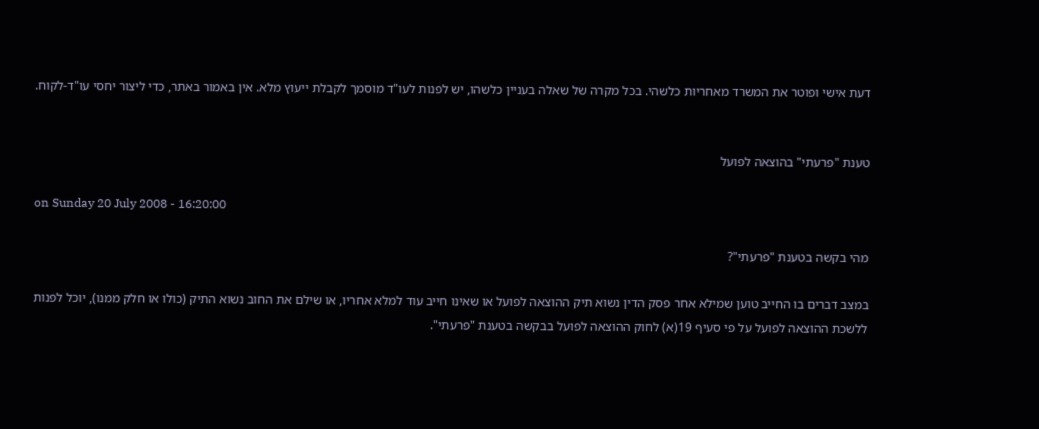דעת אישי ופוטר את המשרד מאחריות כלשהי. בכל מקרה של שאלה בעניין כלשהו, יש לפנות לעו"ד מוסמך לקבלת ייעוץ מלא. אין באמור באתר, כדי ליצור יחסי עו"ד-לקוח.


טענת "פרעתי" בהוצאה לפועל

on Sunday 20 July 2008 - 16:20:00

מהי בקשה בטענת "פרעתי"?

במצב דברים בו החייב טוען שמילא אחר פסק הדין נשוא תיק ההוצאה לפועל או שאינו חייב עוד למלא אחריו, או שילם את החוב נשוא התיק (כולו או חלק ממנו), יוכל לפנות ללשכת ההוצאה לפועל על פי סעיף 19(א) לחוק ההוצאה לפועל בבקשה בטענת "פרעתי".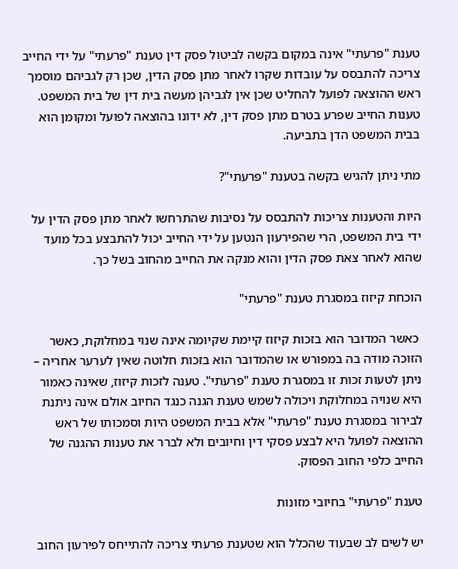טענת "פרעתי" אינה במקום בקשה לביטול פסק דין טענת "פרעתי" על ידי החייב צריכה להתבסס על עובדות שקרו לאחר מתן פסק הדין, שכן רק לגביהם מוסמך ראש ההוצאה לפועל להחליט שכן אין לגביהן מעשה בית דין של בית המשפט. טענות החייב שפרע בטרם מתן פסק דין, לא ידונו בהוצאה לפועל ומקומן הוא בבית המשפט הדן בתביעה.

מתי ניתן להגיש בקשה בטענת "פרעתי"?

היות והטענות צריכות להתבסס על נסיבות שהתרחשו לאחר מתן פסק הדין על ידי בית המשפט, הרי שהפירעון הנטען על ידי החייב יכול להתבצע בכל מועד שהוא לאחר צאת פסק הדין והוא מנקה את החייב מהחוב בשל כך.

הוכחת קיזוז במסגרת טענת "פרעתי"

 כאשר המדובר הוא בזכות קיזוז קיימת שקיומה אינה שנוי במחלוקת, כאשר הזוכה מודה בה במפורש או שהמדובר הוא בזכות חלוטה שאין לערער אחריה – ניתן לטעות זכות זו במסגרת טענת "פרעתי". טענה לזכות קיזוז, שאינה כאמור היא שנויה במחלוקת ויכולה לשמש טענת הגנה כנגד החיוב אולם אינה ניתנת לבירור במסגרת טענת "פרעתי" אלא בבית המשפט היות וסמכותו של ראש ההוצאה לפועל היא לבצע פסקי דין וחיובים ולא לברר את טענות ההגנה של החייב כלפי החוב הפסוק.

טענת "פרעתי" בחיובי מזונות

יש לשים לב שבעוד שהכלל הוא שטענת פרעתי צריכה להתייחס לפירעון החוב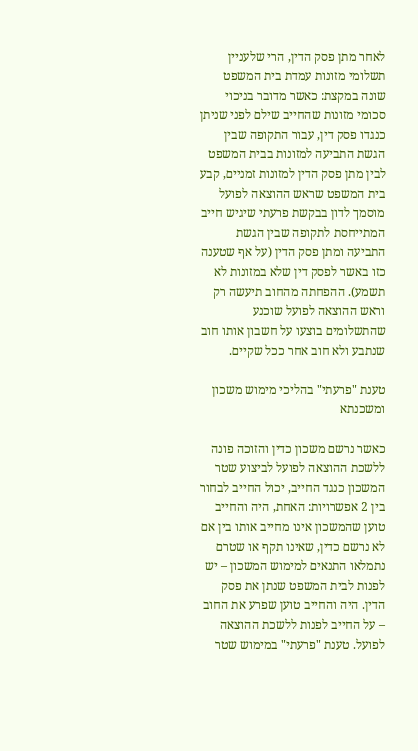לאחר מתן פסק הדין, הרי שלעניין תשלומי מזונות עמדת בית המשפט שונה במקצת: כאשר מדובר בניכוי סכומי מזונות שהחייב שילם לפני שניתן כנגדו פסק דין, עבור התקופה שבין הגשת התביעה למזונות בבית המשפט לבין מתן פסק הדין למזונות זמניים, קבע בית המשפט שראש ההוצאה לפועל מוסמך לדון בבקשת פרעתי שיגיש חייב המתייחסת לתקופה שבין הגשת התביעה ומתן פסק הדין (על אף שטענה כזו באשר לפסק דין שלא במזונות לא תשמע). ההפחתה מהחוב תיעשה רק וראש ההוצאה לפועל שוכנע שהתשלומים בוצעו על חשבון אותו חוב שנתבע ולא חוב אחר ככל שקיים.

טענת "פרעתי" בהליכי מימוש משכון ומשכנתא

כאשר נרשם משכון כדין והזוכה פונה ללשכת ההוצאה לפועל לביצוע שטר המשכון כנגד החייב, יכול החייב לבחור בין 2 אפשרויות: האחת, היה והחייב טוען שהמשכון אינו מחייב אותו בין אם לא נרשם כדין, שאינו תקף או שטרם נתמלאו התנאים למימוש המשכון – יש לפנות לבית המשפט שנתן את פסק הדין. היה והחייב טוען שפרע את החוב – על החייב לפנות ללשכת ההוצאה לפועל. טענת "פרעתי" במימוש שטר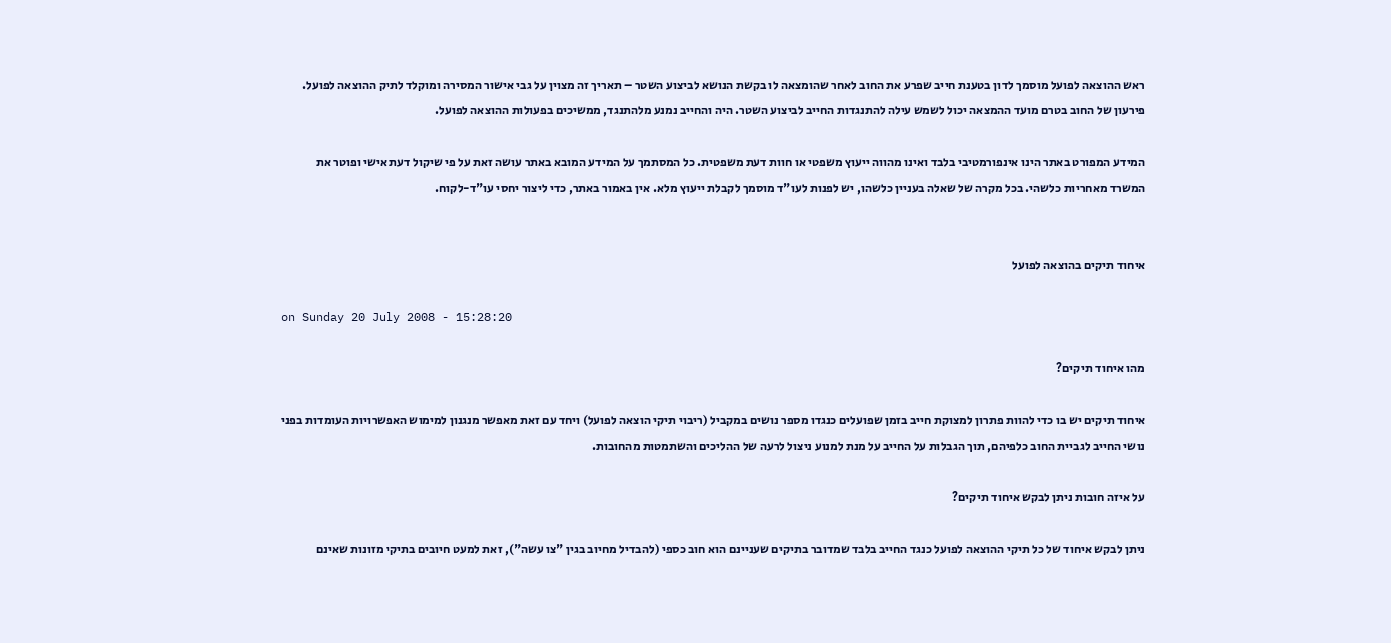ראש ההוצאה לפועל מוסמך לדון בטענת חייב שפרע את החוב לאחר שהומצאה לו בקשת הנושא לביצוע השטר – תאריך זה מצוין על גבי אישור המסירה ומוקלד לתיק ההוצאה לפועל. פירעון של החוב בטרם מועד ההמצאה יכול לשמש עילה להתנגדות החייב לביצוע השטר. היה והחייב נמנע מלהתנגד, ממשיכים בפעולות ההוצאה לפועל.

המידע המפורט באתר הינו אינפורמטיבי בלבד ואינו מהווה ייעוץ משפטי או חוות דעת משפטית. כל המסתמך על המידע המובא באתר עושה זאת על פי שיקול דעת אישי ופוטר את המשרד מאחריות כלשהי. בכל מקרה של שאלה בעניין כלשהו, יש לפנות לעו"ד מוסמך לקבלת ייעוץ מלא. אין באמור באתר, כדי ליצור יחסי עו"ד-לקוח.


איחוד תיקים בהוצאה לפועל

on Sunday 20 July 2008 - 15:28:20

מהו איחוד תיקים?

איחוד תיקים יש בו כדי להוות פתרון למצוקת חייב בזמן שפועלים כנגדו מספר נושים במקביל (ריבוי תיקי הוצאה לפועל) ויחד עם זאת מאפשר מנגנון למימוש האפשרויות העומדות בפני נושי החייב לגביית החוב כלפיהם, תוך הגבלות על החייב על מנת למנוע ניצול לרעה של ההליכים והשתמטות מהחובות.

על איזה חובות ניתן לבקש איחוד תיקים?

ניתן לבקש איחוד של כל תיקי ההוצאה לפועל כנגד החייב בלבד שמדובר בתיקים שעניינם הוא חוב כספי (להבדיל מחיוב בגין "צו עשה"), זאת למעט חיובים בתיקי מזונות שאינם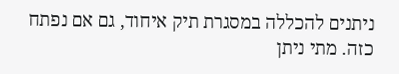ניתנים להכללה במסגרת תיק איחוד, גם אם נפתח כזה. מתי ניתן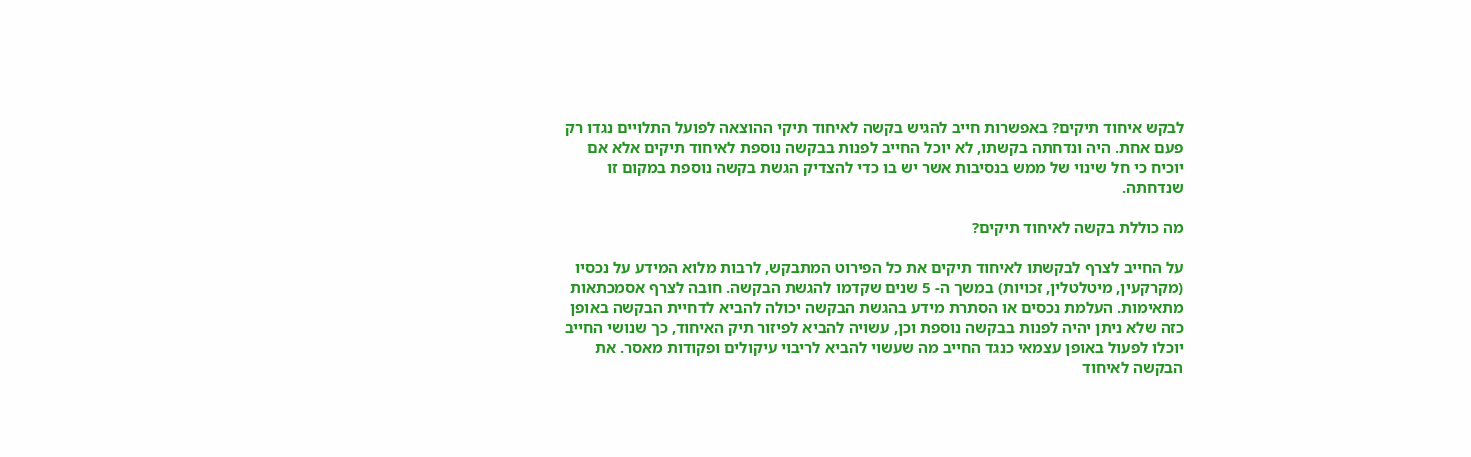לבקש איחוד תיקים? באפשרות חייב להגיש בקשה לאיחוד תיקי ההוצאה לפועל התלויים נגדו רק פעם אחת. היה ונדחתה בקשתו, לא יוכל החייב לפנות בבקשה נוספת לאיחוד תיקים אלא אם יוכיח כי חל שינוי של ממש בנסיבות אשר יש בו כדי להצדיק הגשת בקשה נוספת במקום זו שנדחתה.

מה כוללת בקשה לאיחוד תיקים?

על החייב לצרף לבקשתו לאיחוד תיקים את כל הפירוט המתבקש, לרבות מלוא המידע על נכסיו (מקרקעין, מיטלטלין, זכויות) במשך ה- 5 שנים שקדמו להגשת הבקשה. חובה לצרף אסמכתאות מתאימות. העלמת נכסים או הסתרת מידע בהגשת הבקשה יכולה להביא לדחיית הבקשה באופן כזה שלא ניתן יהיה לפנות בבקשה נוספת וכן, עשויה להביא לפיזור תיק האיחוד, כך שנושי החייב יוכלו לפעול באופן עצמאי כנגד החייב מה שעשוי להביא לריבוי עיקולים ופקודות מאסר. את הבקשה לאיחוד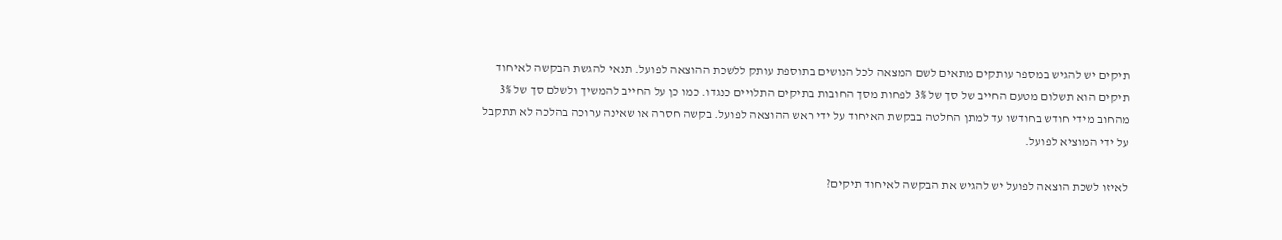תיקים יש להגיש במספר עותקים מתאים לשם המצאה לכל הנושים בתוספת עותק ללשכת ההוצאה לפועל. תנאי להגשת הבקשה לאיחוד תיקים הוא תשלום מטעם החייב של סך של 3% לפחות מסך החובות בתיקים התלויים כנגדו. כמו כן על החייב להמשיך ולשלם סך של 3% מהחוב מידי חודש בחודשו עד למתן החלטה בבקשת האיחוד על ידי ראש ההוצאה לפועל. בקשה חסרה או שאינה ערוכה בהלכה לא תתקבל על ידי המוציא לפועל.

לאיזו לשכת הוצאה לפועל יש להגיש את הבקשה לאיחוד תיקים?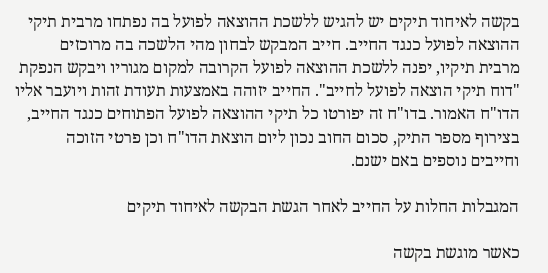בקשה לאיחוד תיקים יש להגיש ללשכת ההוצאה לפועל בה נפתחו מרבית תיקי ההוצאה לפועל כנגד החייב. חייב המבקש לבחון מהי הלשכה בה מרוכזים מרבית תיקיו, יפנה ללשכת ההוצאה לפועל הקרובה למקום מגוריו ויבקש הנפקת "דוח תיקי הוצאה לפועל לחייב". החייב יזוהה באמצעות תעודת זהות ויועבר אליו הדו"ח האמור. בדו"ח זה יפורטו כל תיקי ההוצאה לפועל הפתוחים כנגד החייב, בצירוף מספר התיק, סכום החוב נכון ליום הוצאת הדו"ח וכן פרטי הזוכה וחייבים נוספים באם ישנם.

המגבלות החלות על החייב לאחר הגשת הבקשה לאיחוד תיקים

כאשר מוגשת בקשה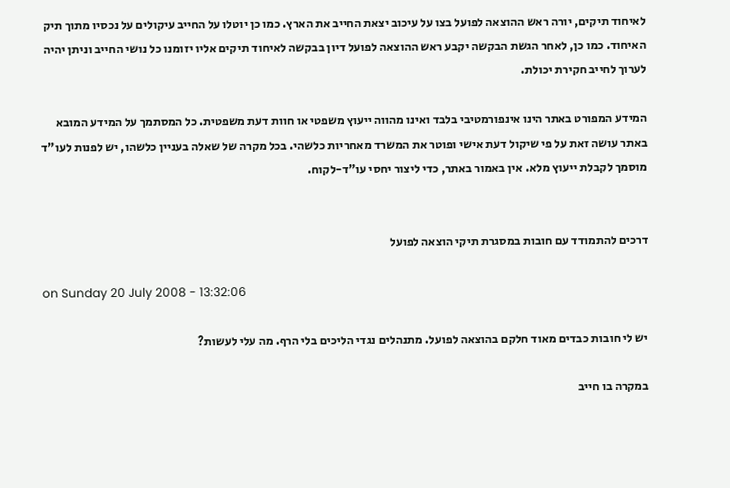לאיחוד תיקים, יורה ראש ההוצאה לפועל בצו על עיכוב יצאת החייב את הארץ. כמו כן יוטלו על החייב עיקולים על נכסיו מתוך תיק האיחוד. כמו כן, לאחר הגשת הבקשה יקבע ראש ההוצאה לפועל דיון בבקשה לאיחוד תיקים אליו יזומנו כל נושי החייב וניתן יהיה לערוך לחייב חקירת יכולת.

המידע המפורט באתר הינו אינפורמטיבי בלבד ואינו מהווה ייעוץ משפטי או חוות דעת משפטית. כל המסתמך על המידע המובא באתר עושה זאת על פי שיקול דעת אישי ופוטר את המשרד מאחריות כלשהי. בכל מקרה של שאלה בעניין כלשהו, יש לפנות לעו"ד מוסמך לקבלת ייעוץ מלא. אין באמור באתר, כדי ליצור יחסי עו"ד-לקוח.


דרכים להתמודד עם חובות במסגרת תיקי הוצאה לפועל

on Sunday 20 July 2008 - 13:32:06

יש לי חובות כבדים מאוד חלקם בהוצאה לפועל. מתנהלים נגדי הליכים בלי הרף. מה עלי לעשות?

במקרה בו חייב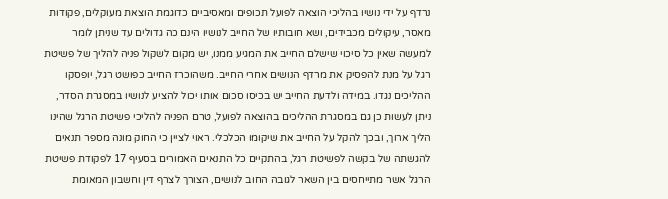נרדף על ידי נושיו בהליכי הוצאה לפועל תכופים ומאסיביים כדוגמת הוצאת מעוקלים, פקודות מאסר, עיקולים מכבידים, ושא חובותיו של החייב לנושיו הינם כה גדולים עד שניתן לומר למעשה שאין כל סיכוי שישלם החייב את המגיע ממנו, יש מקום לשקול פניה להליך של פשיטת רגל על מנת להפסיק את מרדף הנושים אחרי החייב. משהוכרז החייב כפושט רגל, יופסקו ההליכים נגדו. במידה ולדעת החייב יש בכיסו סכום אותו יכול להציע לנושיו במסגרת הסדר, ניתן לעשות כן גם במסגרת ההליכים בהוצאה לפועל, טרם הפניה להליכי פשיטת הרגל שהינו הליך ארוך, ובכך להקל על החייב את שיקומו הכלכלי. ראוי לציין כי החוק מונה מספר תנאים להגשתה של בקשה לפשיטת רגל, בהתקיים כל התנאים האמורים בסעיף 17 לפקודת פשיטת הרגל אשר מתייחסים בין השאר לגובה החוב לנושים, הצורך לצרף דין וחשבון המאומת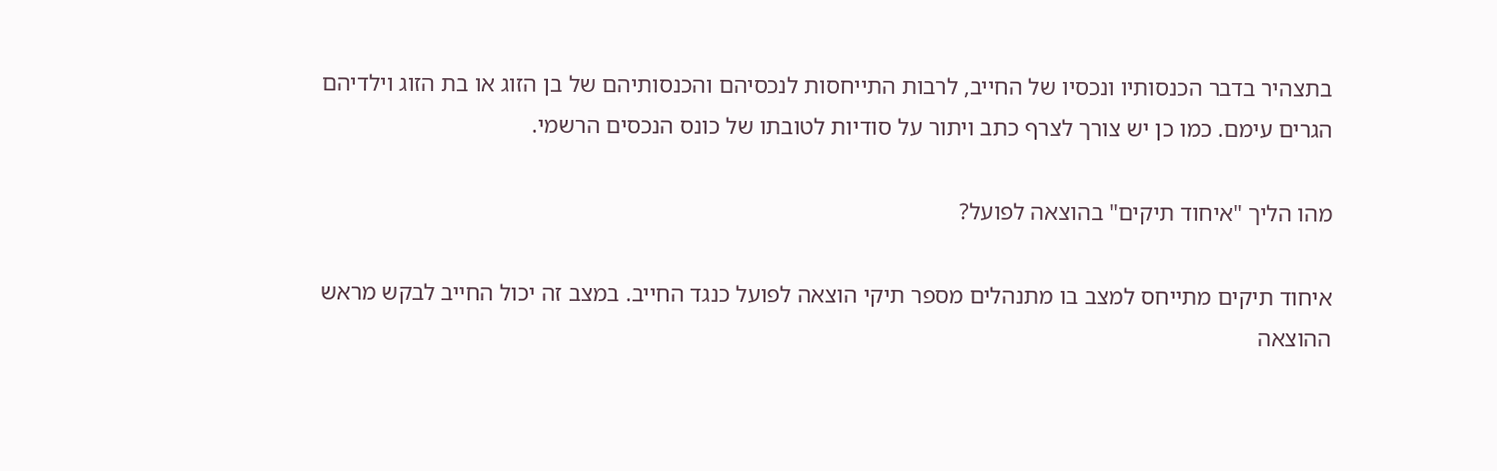בתצהיר בדבר הכנסותיו ונכסיו של החייב, לרבות התייחסות לנכסיהם והכנסותיהם של בן הזוג או בת הזוג וילדיהם הגרים עימם. כמו כן יש צורך לצרף כתב ויתור על סודיות לטובתו של כונס הנכסים הרשמי.

מהו הליך "איחוד תיקים" בהוצאה לפועל?

איחוד תיקים מתייחס למצב בו מתנהלים מספר תיקי הוצאה לפועל כנגד החייב. במצב זה יכול החייב לבקש מראש ההוצאה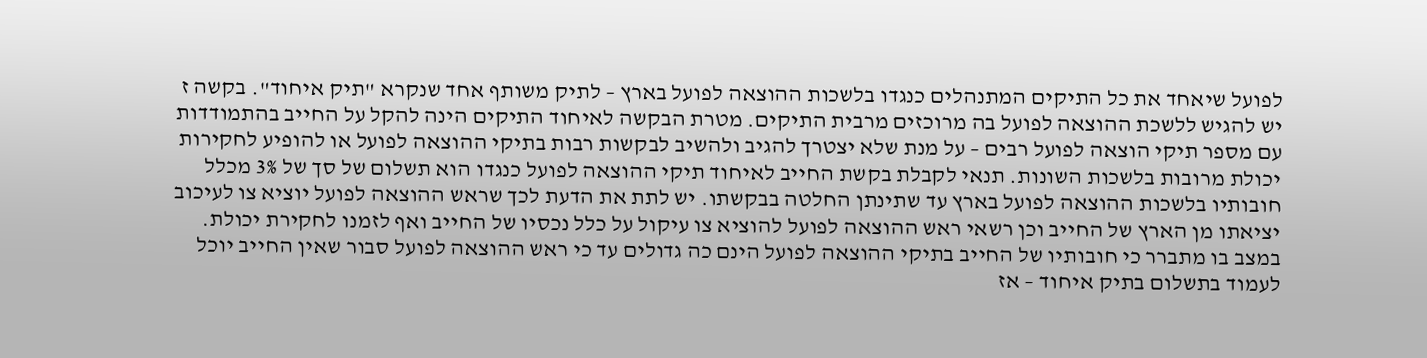לפועל שיאחד את כל התיקים המתנהלים כנגדו בלשכות ההוצאה לפועל בארץ – לתיק משותף אחד שנקרא "תיק איחוד". בקשה ז יש להגיש ללשכת ההוצאה לפועל בה מרוכזים מרבית התיקים. מטרת הבקשה לאיחוד התיקים הינה להקל על החייב בהתמודדות עם מספר תיקי הוצאה לפועל רבים – על מנת שלא יצטרך להגיב ולהשיב לבקשות רבות בתיקי ההוצאה לפועל או להופיע לחקירות יכולת מרובות בלשכות השונות. תנאי לקבלת בקשת החייב לאיחוד תיקי ההוצאה לפועל כנגדו הוא תשלום של סך של 3% מכלל חובותיו בלשכות ההוצאה לפועל בארץ עד שתינתן החלטה בבקשתו. יש לתת את הדעת לכך שראש ההוצאה לפועל יוציא צו לעיכוב יציאתו מן הארץ של החייב וכן רשאי ראש ההוצאה לפועל להוציא צו עיקול על כלל נכסיו של החייב ואף לזמנו לחקירת יכולת. במצב בו מתברר כי חובותיו של החייב בתיקי ההוצאה לפועל הינם כה גדולים עד כי ראש ההוצאה לפועל סבור שאין החייב יוכל לעמוד בתשלום בתיק איחוד – אז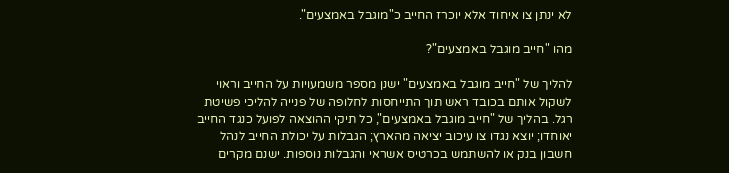לא ינתן צו איחוד אלא יוכרז החייב כ"מוגבל באמצעים".

מהו "חייב מוגבל באמצעים"?

להליך של "חייב מוגבל באמצעים" ישנן מספר משמעויות על החייב וראוי לשקול אותם בכובד ראש תוך התייחסות לחלופה של פנייה להליכי פשיטת רגל. בהליך של "חייב מוגבל באמצעים", כל תיקי ההוצאה לפועל כנגד החייב יאוחדו; יוצא נגדו צו עיכוב יציאה מהארץ; הגבלות על יכולת החייב לנהל חשבון בנק או להשתמש בכרטיס אשראי והגבלות נוספות. ישנם מקרים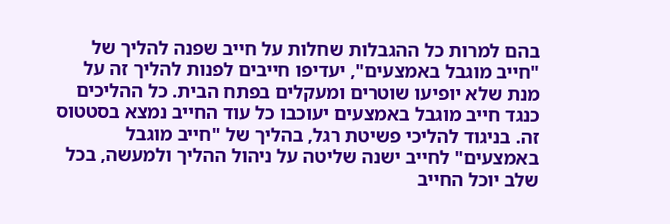בהם למרות כל ההגבלות שחלות על חייב שפנה להליך של "חייב מוגבל באמצעים", יעדיפו חייבים לפנות להליך זה על מנת שלא יופיעו שוטרים ומעקלים בפתח הבית. כל ההליכים כנגד חייב מוגבל באמצעים יעוכבו כל עוד החייב נמצא בסטטוס זה. בניגוד להליכי פשיטת רגל, בהליך של "חייב מוגבל באמצעים" לחייב ישנה שליטה על ניהול ההליך ולמעשה, בכל שלב יוכל החייב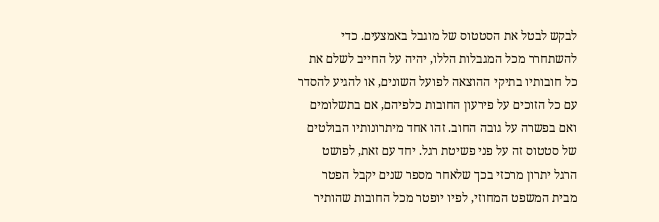לבקש לבטל את הסטטוס של מוגבל באמצעים. כדי להשתחרר מכל המגבלות הללו, יהיה על החייב לשלם את כל חובותיו בתיקי ההוצאה לפועל השונים, או להגיע להסדר עם כל הזוכים על פירעון החובות כלפיהם, אם בתשלומים ואם בפשרה על גובה החוב. זהו אחד מיתרונותיו הבולטים של סטטוס זה על פני פשיטת רגל. יחד עם זאת, לפושט הרגל יתרון מרכזי בכך שלאחר מספר שנים יקבל הפטר מבית המשפט המחוזי, לפיו יופטר מכל החובות שהותיר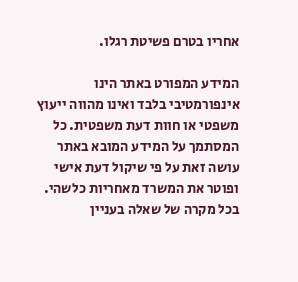אחריו בטרם פשיטת רגלו.

המידע המפורט באתר הינו אינפורמטיבי בלבד ואינו מהווה ייעוץ משפטי או חוות דעת משפטית. כל המסתמך על המידע המובא באתר עושה זאת על פי שיקול דעת אישי ופוטר את המשרד מאחריות כלשהי. בכל מקרה של שאלה בעניין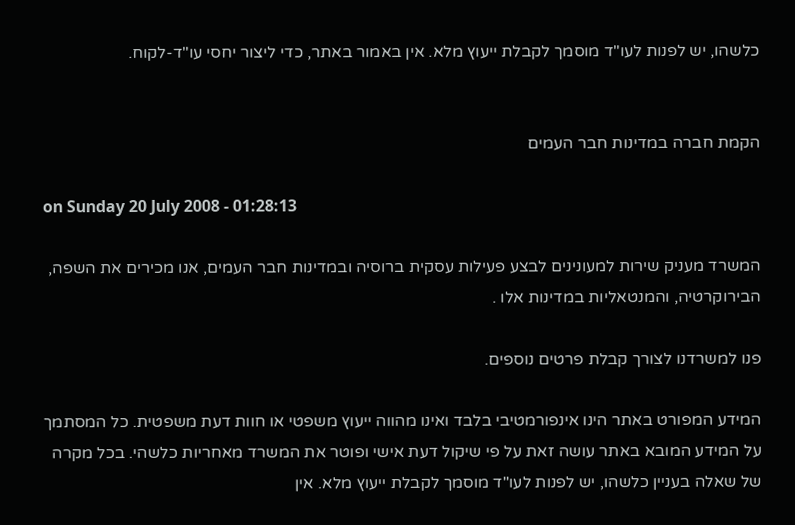כלשהו, יש לפנות לעו"ד מוסמך לקבלת ייעוץ מלא. אין באמור באתר, כדי ליצור יחסי עו"ד-לקוח.


הקמת חברה במדינות חבר העמים

on Sunday 20 July 2008 - 01:28:13

המשרד מעניק שירות למעונינים לבצע פעילות עסקית ברוסיה ובמדינות חבר העמים, אנו מכירים את השפה, הבירוקרטיה, והמנטאליות במדינות אלו .

פנו למשרדנו לצורך קבלת פרטים נוספים.

המידע המפורט באתר הינו אינפורמטיבי בלבד ואינו מהווה ייעוץ משפטי או חוות דעת משפטית. כל המסתמך על המידע המובא באתר עושה זאת על פי שיקול דעת אישי ופוטר את המשרד מאחריות כלשהי. בכל מקרה של שאלה בעניין כלשהו, יש לפנות לעו"ד מוסמך לקבלת ייעוץ מלא. אין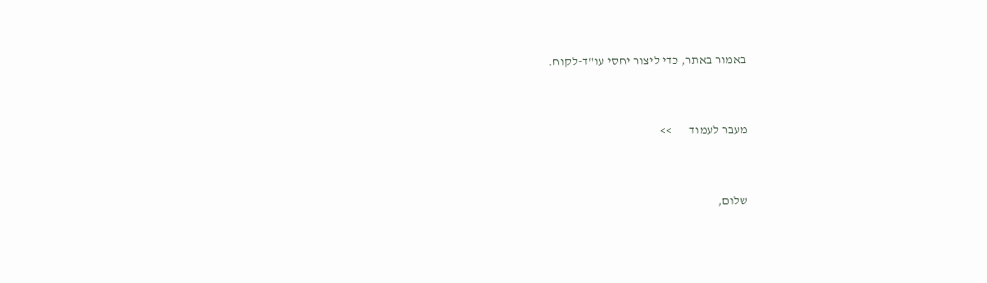באמור באתר, כדי ליצור יחסי עו"ד-לקוח.


מעבר לעמוד       >>


שלום,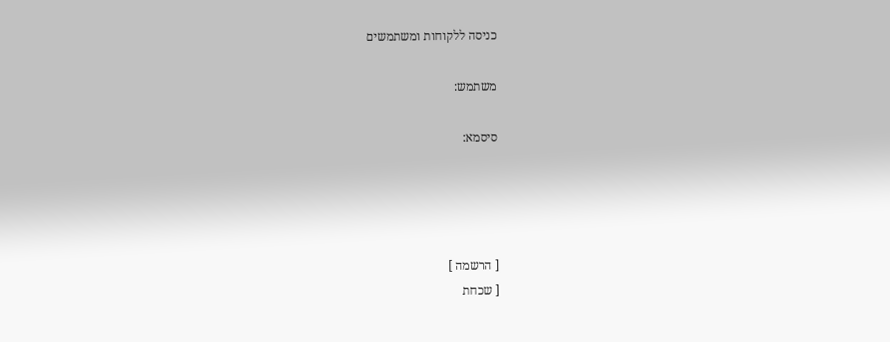כניסה ללקוחות ומשתמשים

משתמש:

סיסמא:




[ הרשמה ]
[ שכחת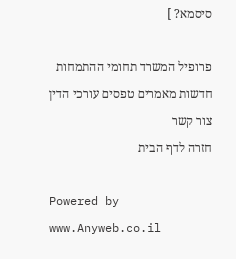סיסמא? ]

פרופיל המשרד תחומי ההתמחות חדשות מאמרים טפסים עורכי הדין צור קשר
חזרה לדף הבית

Powered by www.Anyweb.co.il